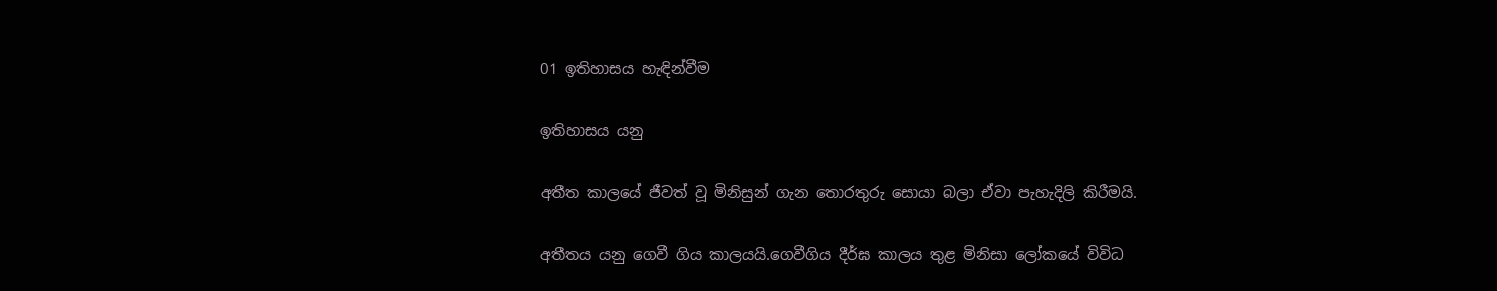01 ඉතිහාසය හැඳින්වීම

ඉතිහාසය යනු

අතීත කාලයේ ජීවත් වූ මිනිසුන් ගැන තොරතුරු සොයා බලා ඒවා පැහැදිලි කිරීමයි.

අතීතය යනු ගෙවී ගිය කාලයයි.ගෙවීගිය දීර්ඝ කාලය තුළ මිනිසා ලෝකයේ විවිධ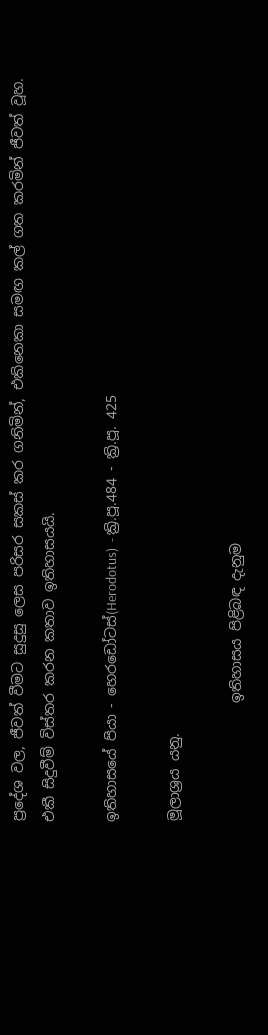ප්‍රදේශ වල, ජීවත් වීමට සුදුසු ලෙස පරිසර සකස් කර ගනිමින්, එකිනෙකා සමඟ කල් ගත කරමින් ජීවත් වූහ.
එකී සිදුවීම් විස්තර කරන කතාව ඉතිහාසයයි.

ඉතිහාසයේ පියා - හෙරඩෝටස්(Herodotus)  - ක්‍රි.පූ.484 - ක්‍රි.පූ. 425

මූලාශ්‍රය යනු.

                 ඉතිහාසය පිළිබඳ දැනුම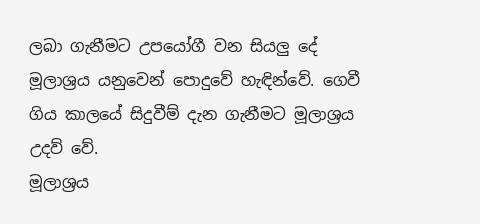ලබා ගැනීමට උපයෝගී වන සියලු දේ මූලාශ්‍රය යනුවෙන් පොදුවේ හැඳින්වේ. ගෙවී ගිය කාලයේ සිදුවීම් දැන ගැනීමට මූලාශ්‍රය උදව් වේ.
මූලාශ්‍රය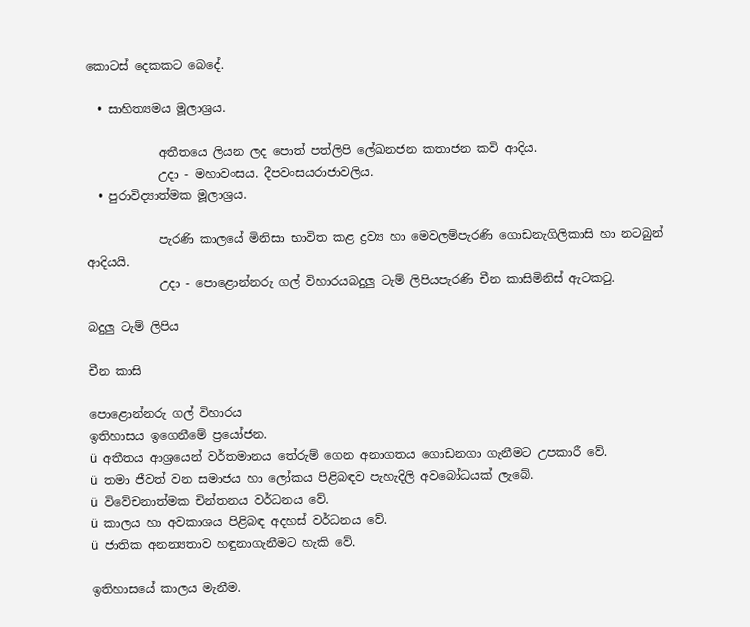කොටස් දෙකකට බෙදේ.

  • සාහිත්‍යමය මූලාශ්‍රය.

            අතීතයෙ ලියන ලද පොත් පත්ලිපි ලේඛනජන කතාජන කවි ආදිය.
            උදා - මහාවංසය. දීපවංසයරාජාවලිය.
  • පුරාවිද්‍යාත්මක මූලාශ්‍රය.

            පැරණි කාලයේ මිනිසා භාවිත කළ ද්‍රව්‍ය හා මෙවලම්පැරණි ගොඩනැගිලිකාසි හා නටබුන් ආදියයි.
            උදා - පොළොන්නරු ගල් විහාරයබදුලු ටැම් ලිපියපැරණි චීන කාසිමිනිස් ඇටකටු.

බදුලු ටැම් ලිපිය

චීන කාසි

පොළොන්නරු ගල් විහාරය
ඉතිහාසය ඉගෙනීමේ ප්‍රයෝජන.
ü  අතීතය ආශ්‍රයෙන් වර්තමානය තේරුම්‍ ගෙන අනාගතය ගොඩනගා ගැනීමට උපකාරී වේ.
ü  තමා ජීවත් වන සමාජය හා ලෝකය පිළිබඳව පැහැදිලි අවබෝධයක් ලැබේ.
ü  විවේචනාත්මක චින්තනය වර්ධනය වේ.
ü  කාලය හා අවකාශය පිළිබඳ අදහස් වර්ධනය වේ.
ü  ජාතික අනන්‍යතාව හඳුනාගැනීමට හැකි වේ.

ඉතිහාසයේ කාලය මැනීම.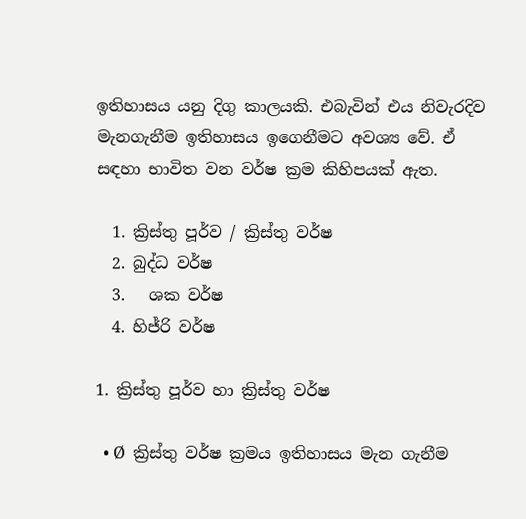ඉතිහාසය යනු දිගු කාලයකි. එබැවින් එය නිවැරදිව මැනගැනීම ඉතිහාසය ඉගෙනීමට අවශ්‍ය වේ. ඒ සඳහා භාවිත වන වර්ෂ ක්‍රම කිහිපයක් ඇත.

  1. ක්‍රිස්තු පූර්ව / ක්‍රිස්තු වර්ෂ
  2. බුද්ධ වර්ෂ
  3.   ශක වර්ෂ
  4. හිජ්රි වර්ෂ

1. ක්‍රිස්තු පූර්ව හා ක්‍රිස්තු වර්ෂ

  • Ø  ක්‍රිස්තු වර්ෂ ක්‍රමය ඉතිහාසය මැන ගැනීම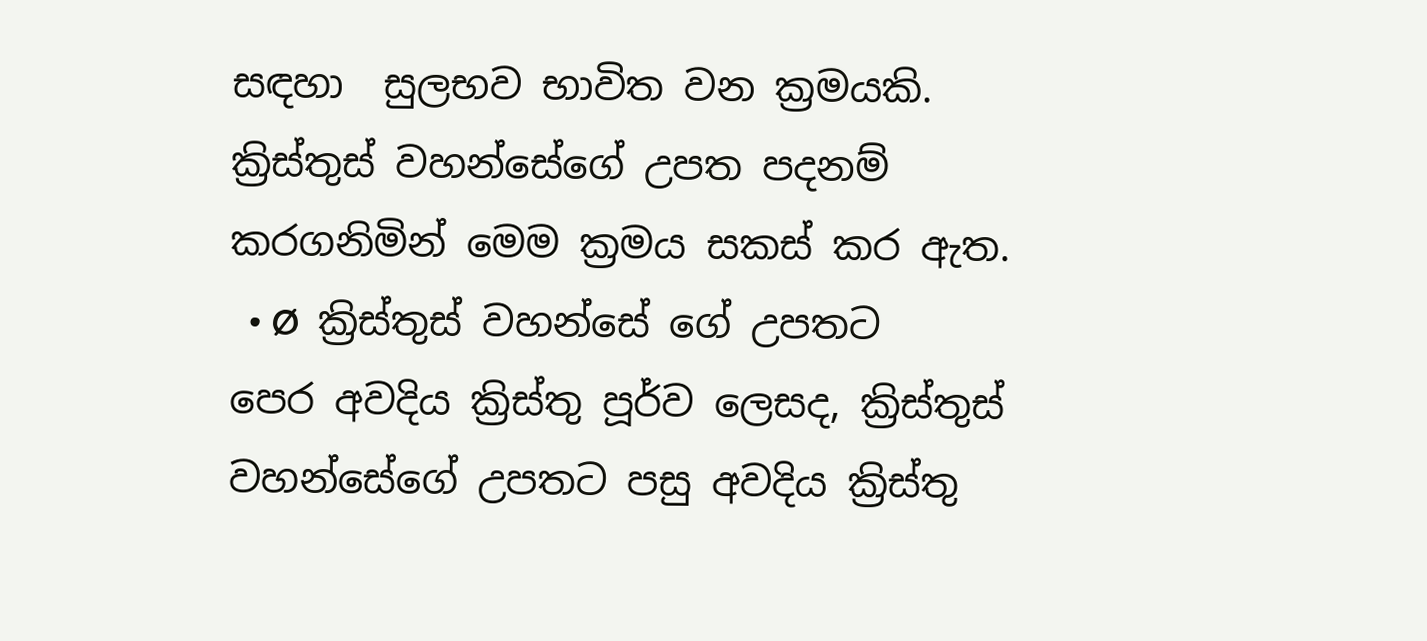සඳහා  සුලභව භාවිත වන ක්‍රමයකි. ක්‍රිස්තුස් වහන්සේගේ උපත පදනම් කරගනිමින් මෙම ක්‍රමය සකස් කර ඇත.
  • Ø  ක්‍රිස්තුස් වහන්සේ ගේ උපතට පෙර අවදිය ක්‍රිස්තු පූ‍ර්ව ලෙසද, ක්‍රිස්තුස් වහන්සේගේ උපතට පසු අවදිය ක්‍රිස්තු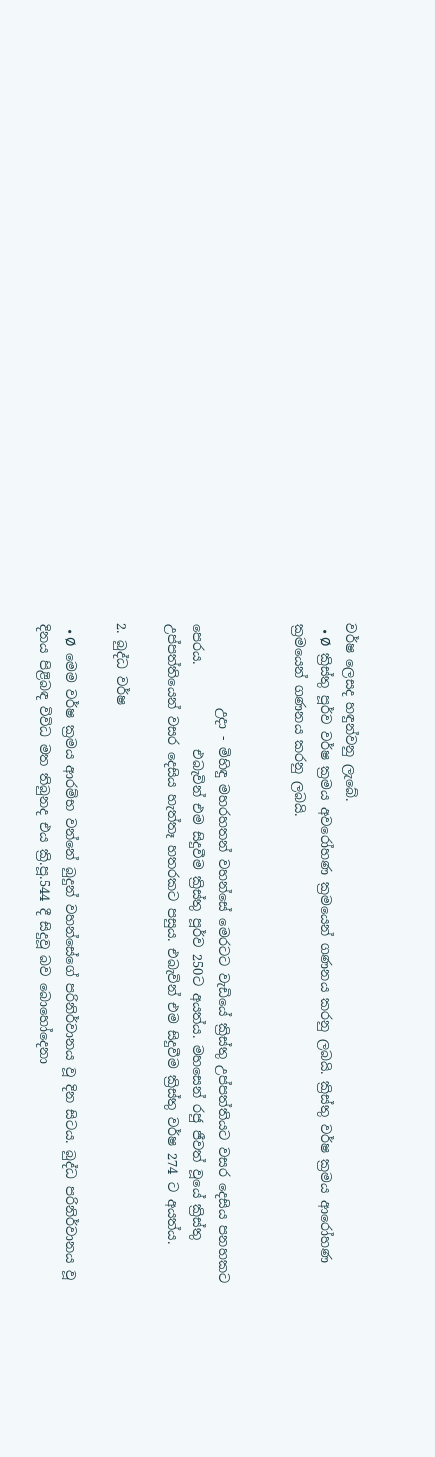වර්ෂ ලෙසද හඳුන්වනු ලැබේ.
  • Ø  ක්‍රිස්තු පූර්ව වර්ෂ ක්‍රමය අවරෝහණ ක්‍රමයෙන් ගණනය කරනු ලබයි. ක්‍රිස්තු වර්ෂ ක්‍රමය ආරෝහණ ක්‍රමයෙන් ගණනය කරනු ලබයි.


             උදා - මිහිඳු මහරහතන් වහන්සේ මෙරටට වැඩියේ ක්‍රිස්තු උප්පත්තියට වසර දෙසිය පනහකට පෙරය.             එබැවින් එම සිදුවීම ක්‍රිස්තු පූර්ව 250ට අයත්ය. මහසෙන් රජු ජීවත් වූයේ ක්‍රිස්තු උප්පත්තියෙන් වසර දෙසිය හැත්තෑ හතරකට පසුය. එබැවින් එම සිදුවීම ක්‍රිස්තු වර්ෂ 274 ට අයත්ය.

2. බුද්ධ වර්ෂ

  • Ø  මෙම වර්ෂ ක්‍රමය ආරම්භ වන්නේ බුදුන් වහන්සේගේ පරිනිර්වානය වූ දින සිටය. බුද්ධ පරිනිර්වානය වූ දිනය පිළිබඳ විවිධ මත තිබුනද එය ක්‍රි.පූ.544 දී සිදුවූ බව බොහෝදෙනා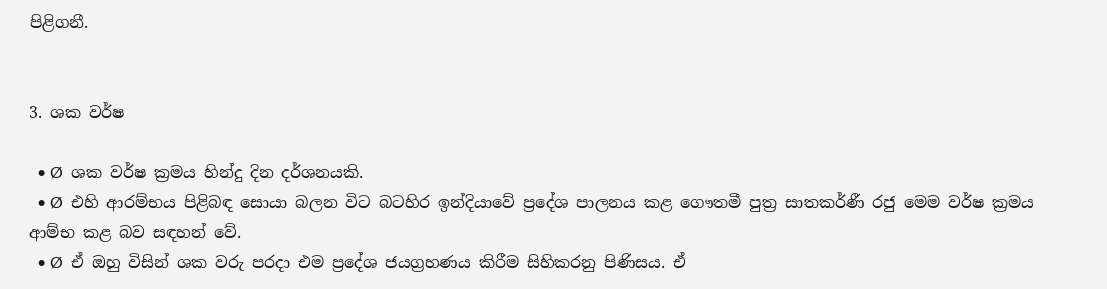පිළිගනී.


3. ශක වර්ෂ

  • Ø  ශක වර්ෂ ක්‍රමය හින්දු දින දර්ශනයකි.
  • Ø  එහි ආරම්භය පිළිබඳ සොයා බලන විට බටහිර ඉන්දියාවේ ප්‍රදේශ පාලනය කළ ගෞතමී පුත්‍ර සාතකර්ණී රජු මෙම වර්ෂ ක්‍රමය ආම්භ කළ බව සඳහන් වේ.
  • Ø  ඒ ඔහු විසින් ශක වරු පරදා එම ප්‍රදේශ ජයග්‍රහණය කිරීම සිහිකරනු පිණිසය. ඒ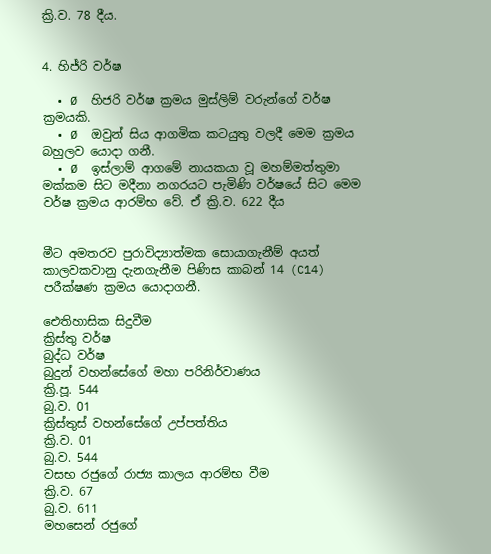ක්‍රි.ව. 78 දීය.


4. හිජ්රි වර්ෂ

  • Ø  හිජරි වර්ෂ ක්‍රමය මුස්ලිම් වරුන්ගේ වර්ෂ ක්‍රමයකි.
  • Ø  ඔවුන් සිය ආගමික කටයුතු වලදී මෙම ක්‍රමය බහුලව යොදා ගනී.
  • Ø  ඉස්ලාම් ආගමේ නායකයා වූ මහම්මත්තුමා මක්කම සිට මදීනා නගරයට පැමිණි වර්ෂයේ සිට මෙම වර්ෂ ක්‍රමය ආරම්භ වේ. ඒ ක්‍රි.ව. 622 දීය


මීට අමතරව පුරාවිද්‍යාත්මක සොයාගැනීම් අයත් කාලවකවානු දැනගැනීම පිණිස කාබන් 14 (C14) පරීක්ෂණ ක්‍රමය යොදාගනී.

ඓතිහාසික සිදුවීම
ක්‍රිස්තු වර්ෂ
බුද්ධ වර්ෂ
බුදුන් වහන්සේගේ මහා පරිනිර්වාණය
ක්‍රි.පූ. 544
බු.ව. 01
ක්‍රිස්තුස් වහන්සේගේ උප්පත්තිය
ක්‍රි.ව. 01
බු.ව. 544
වසභ රජුගේ රාජ්‍ය කාලය ආරම්භ වීම
ක්‍රි.ව. 67
බු.ව. 611
මහසෙන් රජුගේ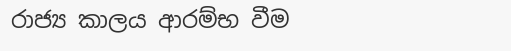රාජ්‍ය කාලය ආරම්භ වීම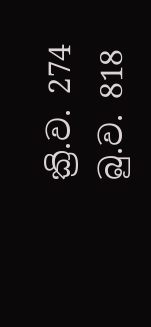ක්‍රි.ව. 274
බු.ව. 818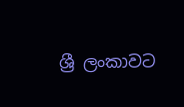ශ්‍රී ලංකාවට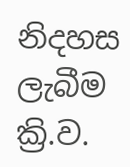නිදහස ලැබීම
ක්‍රි.ව.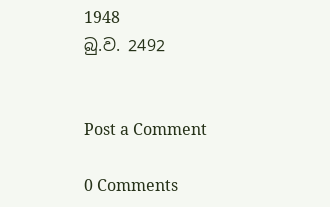1948
බු.ව. 2492


Post a Comment

0 Comments